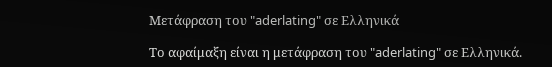Μετάφραση του "aderlating" σε Ελληνικά

Το αφαίμαξη είναι η μετάφραση του "aderlating" σε Ελληνικά.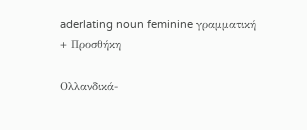aderlating noun feminine γραμματική
+ Προσθήκη

Ολλανδικά-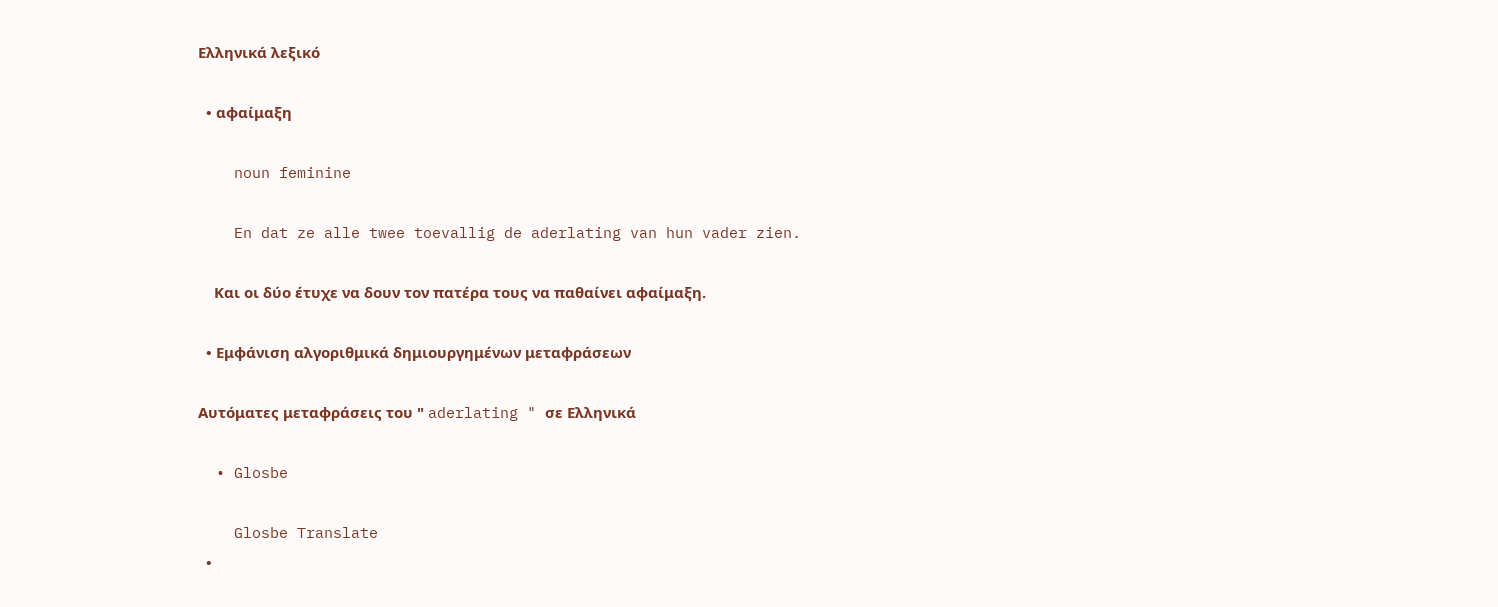Ελληνικά λεξικό

  • αφαίμαξη

    noun feminine

    En dat ze alle twee toevallig de aderlating van hun vader zien.

    Και οι δύο έτυχε να δουν τον πατέρα τους να παθαίνει αφαίμαξη.

  • Εμφάνιση αλγοριθμικά δημιουργημένων μεταφράσεων

Αυτόματες μεταφράσεις του " aderlating " σε Ελληνικά

  • Glosbe

    Glosbe Translate
  •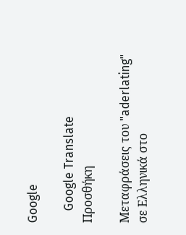Google

    Google Translate
Προσθήκη

Μεταφράσεις του "aderlating" σε Ελληνικά στο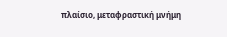πλαίσιο, μεταφραστική μνήμη